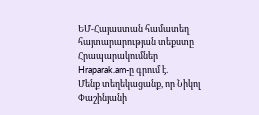ԵՄ-Հայաստան համատեղ հայտարարության տեքստը
Հրապարակումներ
Hraparak.am-ը գրում է.
Մենք տեղեկացանք, որ Նիկոլ Փաշինյանի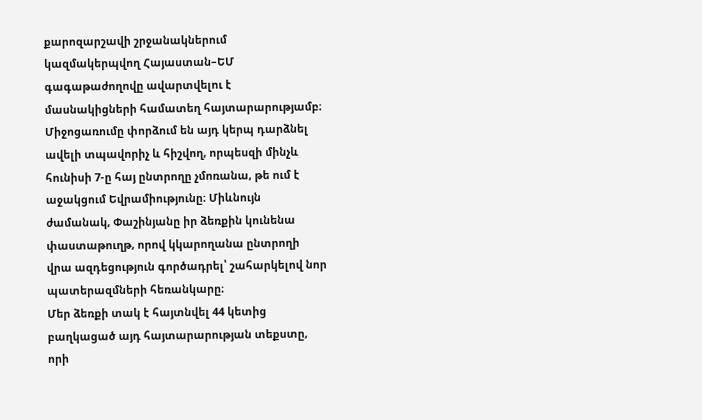քարոզարշավի շրջանակներում կազմակերպվող Հայաստան–ԵՄ գագաթաժողովը ավարտվելու է մասնակիցների համատեղ հայտարարությամբ։ Միջոցառումը փորձում են այդ կերպ դարձնել ավելի տպավորիչ և հիշվող, որպեսզի մինչև հունիսի 7-ը հայ ընտրողը չմոռանա, թե ում է աջակցում Եվրամիությունը։ Միևնույն ժամանակ, Փաշինյանը իր ձեռքին կունենա փաստաթուղթ, որով կկարողանա ընտրողի վրա ազդեցություն գործադրել՝ շահարկելով նոր պատերազմների հեռանկարը։
Մեր ձեռքի տակ է հայտնվել 44 կետից բաղկացած այդ հայտարարության տեքստը, որի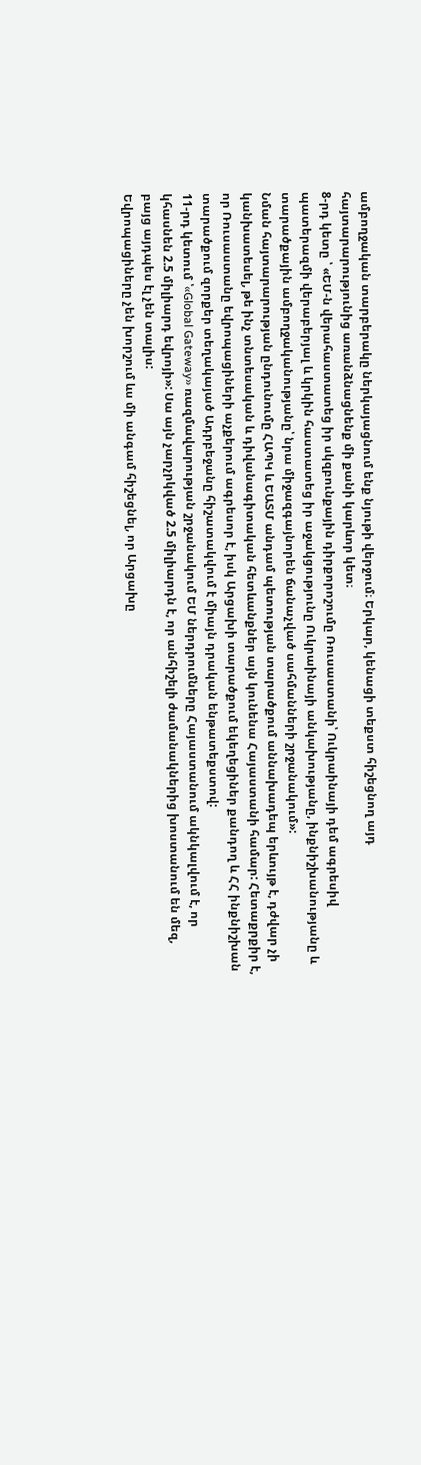ամբողջական տարբերակը ներկայացնում ենք նյութի վերջում։ Երկար, կենացի տեքստ հիշեցնող այդ հայտարարությունից առանձնացնենք մի քանի կարևոր կետ։
8-րդ կետը ՝ «ԵՄ-ն վերահաստատեց իր սկզբունքային դիրքորոշումը Ռուսաստանի՝ Ուկրաինայի դեմ ագրեսիվ պատերազմի վերաբերյալ և կրկին հաստատեց իր աջակցությունը Ուկրաինայի անկախությանը, ինքնիշխանությանը և տարածքային ամբողջականությանը՝ նրա միջազգայնորեն ճանաչված սահմանների շրջանակում»:
Նման հայտարարության ընդունումը ՀԱՊԿ և ԵԱՏՄ անդամ պետության տարածքում աննախադեպ երևույթ է, դժվար չի կանխատեսել, թե ինչ տնտեսական և դիվանագիտական հետևանքներ այն կունենա Հայաստանի համար: Հետաքրքիր է, որ Ռուսաստանը եվրոպացիների աչքերում ագրեսոր է, իսկ Արցախի տարածքում եկեղեցիներ քանդող և ՀՀ ինքնիշխան տարածքում զորքեր տեղակայած Ադրբեջանը հիշատակվում է միայն դրական ենթատեքստով:
11-րդ կետում ՝«Global Gateway» ռազմավարության շրջանակում ԵՄ ներդրումները Հայաստանում ակնկալվում է, որ կհասնեն 2.5 միլիարդ եվրոյի»: Սա այն չարչրկված 2.5 միլիարդն է, որ անհիշելի ժամանակներից խոստանում են մեզ, բայց այդպես էլ չեն տալիս:
Եվրոպացիները չեն խորշում ևս մի անգամ հիշեցնել, որ Արցախը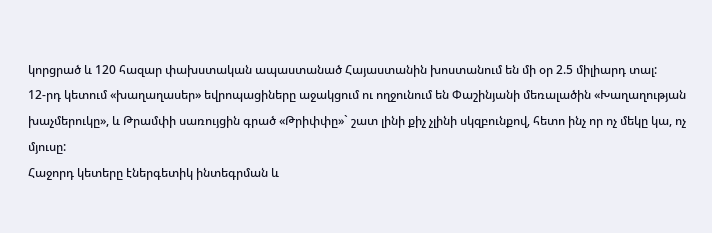կորցրած և 120 հազար փախստական ապաստանած Հայաստանին խոստանում են մի օր 2.5 միլիարդ տալ:
12-րդ կետում «խաղաղասեր» եվրոպացիները աջակցում ու ողջունում են Փաշինյանի մեռալածին «Խաղաղության խաչմերուկը», և Թրամփի սառույցին գրած «Թրիփփը»` շատ լինի քիչ չլինի սկզբունքով, հետո ինչ որ ոչ մեկը կա, ոչ մյուսը:
Հաջորդ կետերը էներգետիկ ինտեգրման և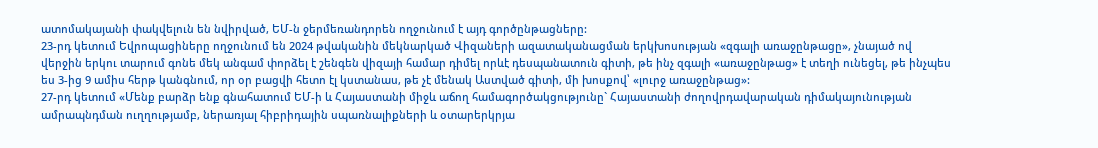ատոմակայանի փակվելուն են նվիրված, ԵՄ-ն ջերմեռանդորեն ողջունում է այդ գործընթացները:
23-րդ կետում Եվրոպացիները ողջունում են 2024 թվականին մեկնարկած Վիզաների ազատականացման երկխոսության «զգալի առաջընթացը», չնայած ով վերջին երկու տարում գոնե մեկ անգամ փորձել է շենգեն վիզայի համար դիմել որևէ դեսպանատուն գիտի, թե ինչ զգալի «առաջընթաց» է տեղի ունեցել, թե ինչպես ես 3-ից 9 ամիս հերթ կանգնում, որ օր բացվի հետո էլ կստանաս, թե չէ մենակ Աստված գիտի, մի խոսքով՝ «լուրջ առաջընթաց»:
27-րդ կետում «Մենք բարձր ենք գնահատում ԵՄ-ի և Հայաստանի միջև աճող համագործակցությունը` Հայաստանի ժողովրդավարական դիմակայունության ամրապնդման ուղղությամբ, ներառյալ հիբրիդային սպառնալիքների և օտարերկրյա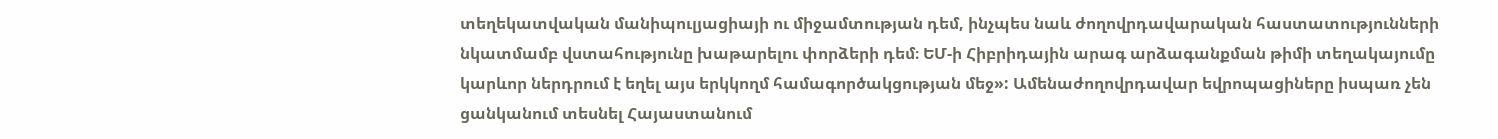տեղեկատվական մանիպուլյացիայի ու միջամտության դեմ, ինչպես նաև ժողովրդավարական հաստատությունների նկատմամբ վստահությունը խաթարելու փորձերի դեմ։ ԵՄ-ի Հիբրիդային արագ արձագանքման թիմի տեղակայումը կարևոր ներդրում է եղել այս երկկողմ համագործակցության մեջ»: Ամենաժողովրդավար եվրոպացիները իսպառ չեն ցանկանում տեսնել Հայաստանում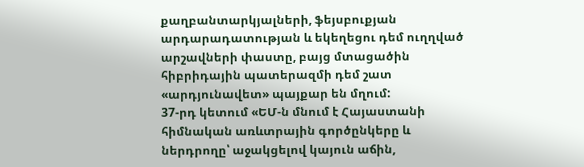քաղբանտարկյալների, ֆեյսբուքյան արդարադատության և եկեղեցու դեմ ուղղված արշավների փաստը, բայց մտացածին հիբրիդային պատերազմի դեմ շատ «արդյունավետ» պայքար են մղում:
37-րդ կետում «ԵՄ-ն մնում է Հայաստանի հիմնական առևտրային գործընկերը և ներդրողը՝ աջակցելով կայուն աճին,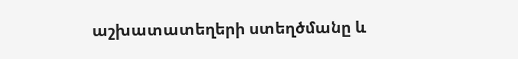աշխատատեղերի ստեղծմանը և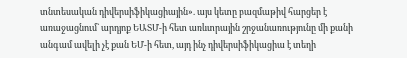տնտեսական դիվերսիֆիկացիային». այս կետը բազմաթիվ հարցեր է առաջացնում` արդյոք ԵԱՏՄ-ի հետ առևտրային շրջանառությունը մի քանի անգամ ավելի չէ քան ԵՄ-ի հետ, այդ ինչ դիվերսիֆիկացիա է տեղի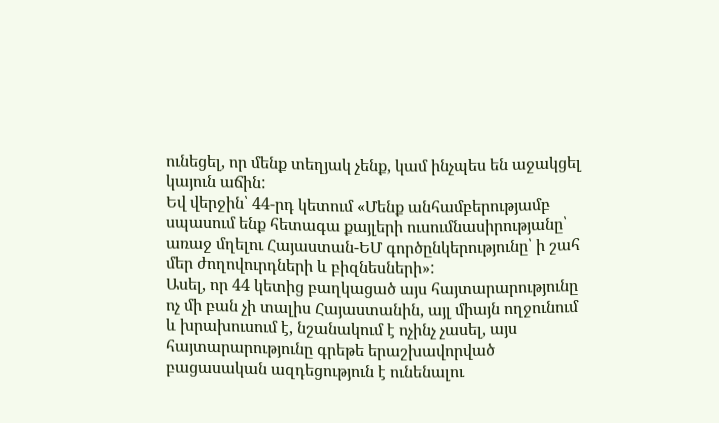ունեցել, որ մենք տեղյակ չենք, կամ ինչպես են աջակցել կայուն աճին:
Եվ վերջին՝ 44-րդ կետում «Մենք անհամբերությամբ սպասում ենք հետագա քայլերի ուսումնասիրությանը՝ առաջ մղելու Հայաստան-ԵՄ գործընկերությունը՝ ի շահ մեր ժողովուրդների և բիզնեսների»:
Ասել, որ 44 կետից բաղկացած այս հայտարարությունը ոչ մի բան չի տալիս Հայաստանին, այլ միայն ողջունում և խրախուսում է, նշանակում է ոչինչ չասել, այս հայտարարությունը գրեթե երաշխավորված բացասական ազդեցություն է ունենալու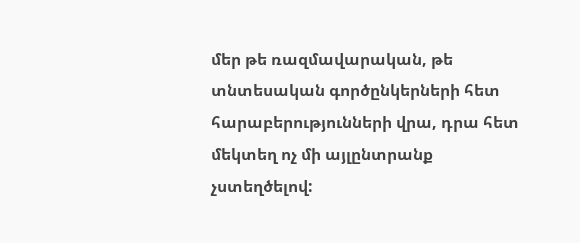մեր թե ռազմավարական, թե տնտեսական գործընկերների հետ հարաբերությունների վրա, դրա հետ մեկտեղ ոչ մի այլընտրանք չստեղծելով: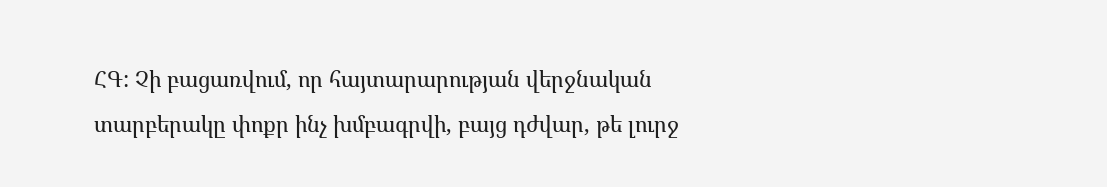ՀԳ: Չի բացառվում, որ հայտարարության վերջնական տարբերակը փոքր ինչ խմբագրվի, բայց դժվար, թե լուրջ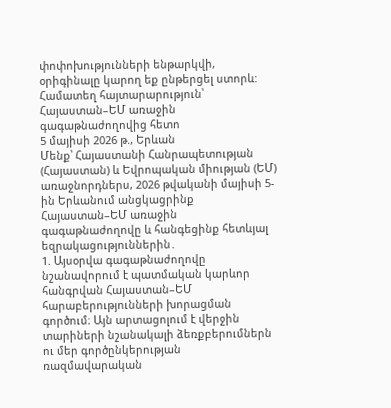փոփոխությունների ենթարկվի, օրիգինալը կարող եք ընթերցել ստորև:
Համատեղ հայտարարություն՝ Հայաստան–ԵՄ առաջին գագաթնաժողովից հետո
5 մայիսի 2026 թ., Երևան
Մենք՝ Հայաստանի Հանրապետության (Հայաստան) և Եվրոպական միության (ԵՄ) առաջնորդներս, 2026 թվականի մայիսի 5-ին Երևանում անցկացրինք Հայաստան–ԵՄ առաջին գագաթնաժողովը և հանգեցինք հետևյալ եզրակացություններին․
1. Այսօրվա գագաթնաժողովը նշանավորում է պատմական կարևոր հանգրվան Հայաստան–ԵՄ հարաբերությունների խորացման գործում։ Այն արտացոլում է վերջին տարիների նշանակալի ձեռքբերումներն ու մեր գործընկերության ռազմավարական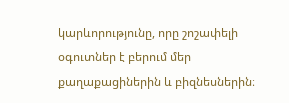կարևորությունը, որը շոշափելի օգուտներ է բերում մեր քաղաքացիներին և բիզնեսներին։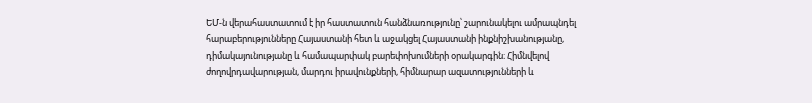ԵՄ-ն վերահաստատում է իր հաստատուն հանձնառությունը՝ շարունակելու ամրապնդել հարաբերությունները Հայաստանի հետ և աջակցել Հայաստանի ինքնիշխանությանը, դիմակայունությանը և համապարփակ բարեփոխումների օրակարգին։ Հիմնվելով ժողովրդավարության, մարդու իրավունքների, հիմնարար ազատությունների և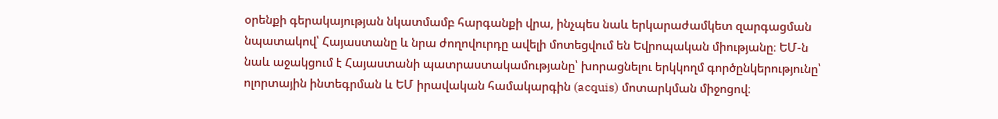օրենքի գերակայության նկատմամբ հարգանքի վրա, ինչպես նաև երկարաժամկետ զարգացման նպատակով՝ Հայաստանը և նրա ժողովուրդը ավելի մոտեցվում են Եվրոպական միությանը։ ԵՄ-ն նաև աջակցում է Հայաստանի պատրաստակամությանը՝ խորացնելու երկկողմ գործընկերությունը՝ ոլորտային ինտեգրման և ԵՄ իրավական համակարգին (acquis) մոտարկման միջոցով։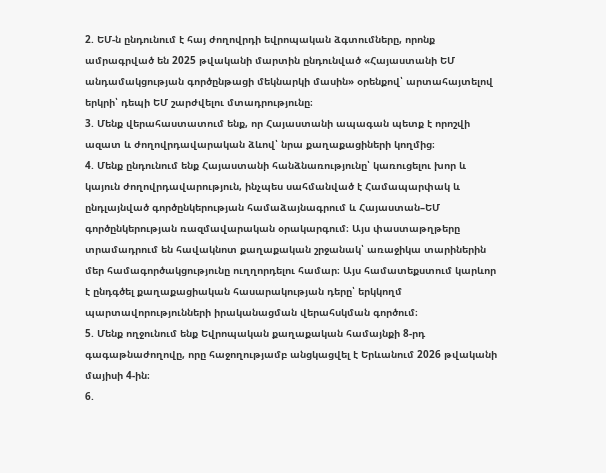2. ԵՄ-ն ընդունում է հայ ժողովրդի եվրոպական ձգտումները, որոնք ամրագրված են 2025 թվականի մարտին ընդունված «Հայաստանի ԵՄ անդամակցության գործընթացի մեկնարկի մասին» օրենքով՝ արտահայտելով երկրի՝ դեպի ԵՄ շարժվելու մտադրությունը։
3. Մենք վերահաստատում ենք, որ Հայաստանի ապագան պետք է որոշվի ազատ և ժողովրդավարական ձևով՝ նրա քաղաքացիների կողմից։
4. Մենք ընդունում ենք Հայաստանի հանձնառությունը՝ կառուցելու խոր և կայուն ժողովրդավարություն, ինչպես սահմանված է Համապարփակ և ընդլայնված գործընկերության համաձայնագրում և Հայաստան–ԵՄ գործընկերության ռազմավարական օրակարգում։ Այս փաստաթղթերը տրամադրում են հավակնոտ քաղաքական շրջանակ՝ առաջիկա տարիներին մեր համագործակցությունը ուղղորդելու համար։ Այս համատեքստում կարևոր է ընդգծել քաղաքացիական հասարակության դերը՝ երկկողմ պարտավորությունների իրականացման վերահսկման գործում։
5. Մենք ողջունում ենք Եվրոպական քաղաքական համայնքի 8-րդ գագաթնաժողովը, որը հաջողությամբ անցկացվել է Երևանում 2026 թվականի մայիսի 4-ին։
6.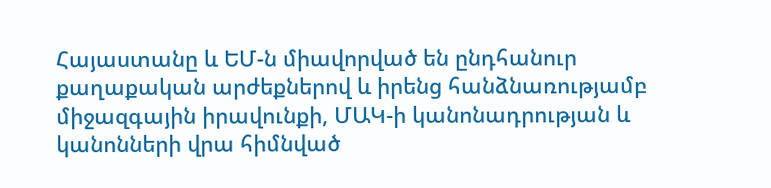Հայաստանը և ԵՄ-ն միավորված են ընդհանուր քաղաքական արժեքներով և իրենց հանձնառությամբ միջազգային իրավունքի, ՄԱԿ-ի կանոնադրության և կանոնների վրա հիմնված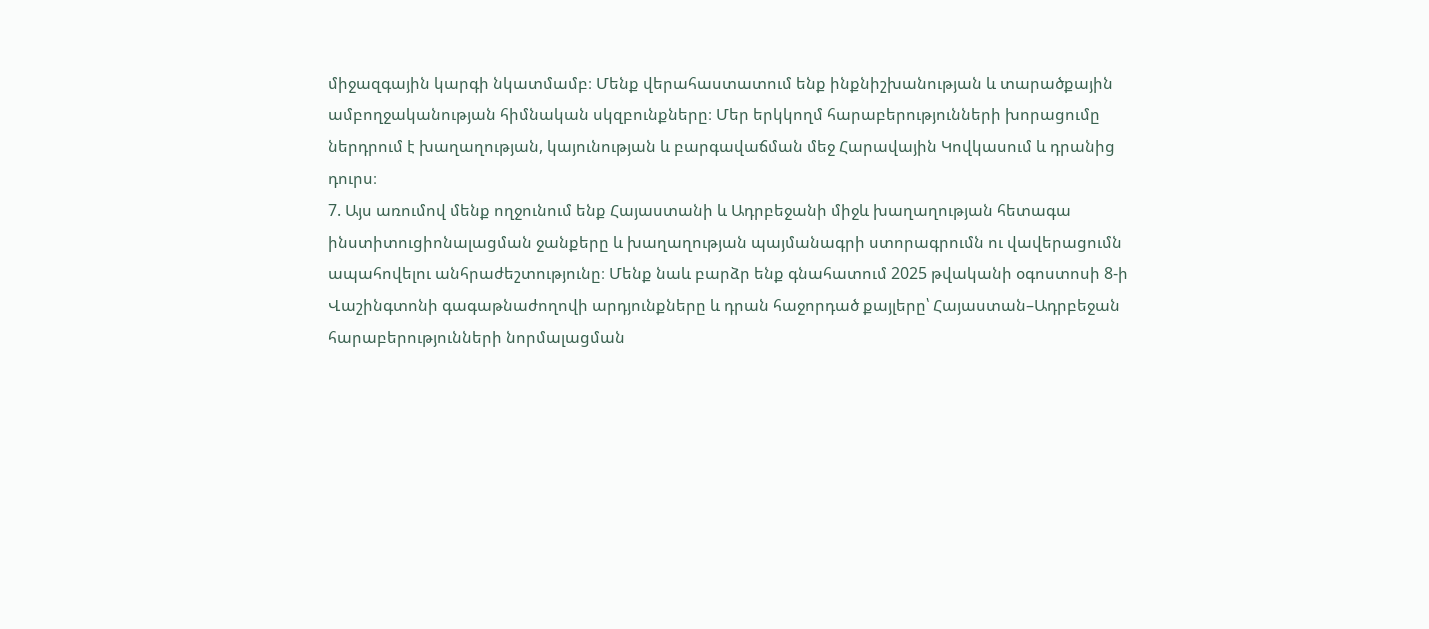միջազգային կարգի նկատմամբ։ Մենք վերահաստատում ենք ինքնիշխանության և տարածքային ամբողջականության հիմնական սկզբունքները։ Մեր երկկողմ հարաբերությունների խորացումը ներդրում է խաղաղության, կայունության և բարգավաճման մեջ Հարավային Կովկասում և դրանից դուրս։
7. Այս առումով մենք ողջունում ենք Հայաստանի և Ադրբեջանի միջև խաղաղության հետագա ինստիտուցիոնալացման ջանքերը և խաղաղության պայմանագրի ստորագրումն ու վավերացումն ապահովելու անհրաժեշտությունը։ Մենք նաև բարձր ենք գնահատում 2025 թվականի օգոստոսի 8-ի Վաշինգտոնի գագաթնաժողովի արդյունքները և դրան հաջորդած քայլերը՝ Հայաստան–Ադրբեջան հարաբերությունների նորմալացման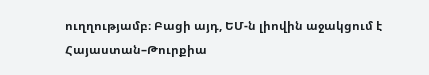ուղղությամբ։ Բացի այդ, ԵՄ-ն լիովին աջակցում է Հայաստան–Թուրքիա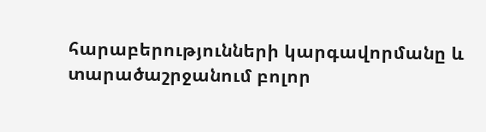հարաբերությունների կարգավորմանը և տարածաշրջանում բոլոր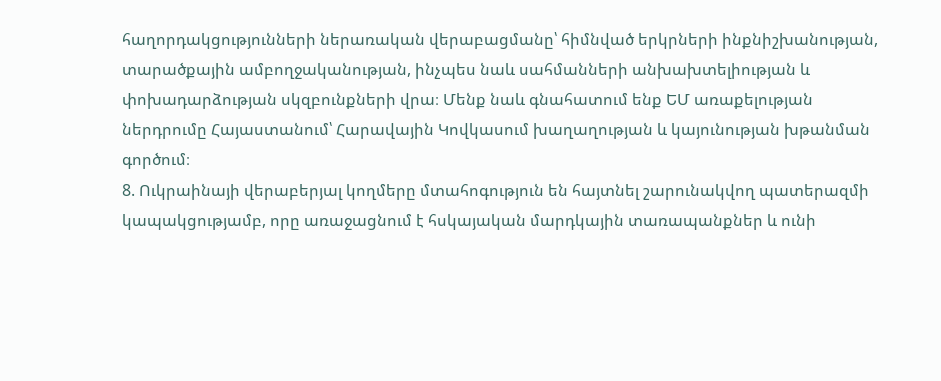հաղորդակցությունների ներառական վերաբացմանը՝ հիմնված երկրների ինքնիշխանության, տարածքային ամբողջականության, ինչպես նաև սահմանների անխախտելիության և փոխադարձության սկզբունքների վրա։ Մենք նաև գնահատում ենք ԵՄ առաքելության ներդրումը Հայաստանում՝ Հարավային Կովկասում խաղաղության և կայունության խթանման գործում։
8. Ուկրաինայի վերաբերյալ կողմերը մտահոգություն են հայտնել շարունակվող պատերազմի կապակցությամբ, որը առաջացնում է հսկայական մարդկային տառապանքներ և ունի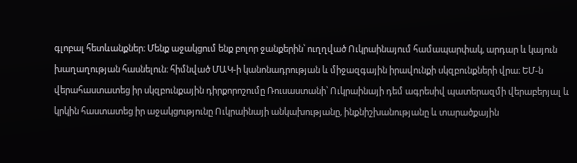գլոբալ հետևանքներ։ Մենք աջակցում ենք բոլոր ջանքերին՝ ուղղված Ուկրաինայում համապարփակ, արդար և կայուն խաղաղության հասնելուն։ հիմնված ՄԱԿ-ի կանոնադրության և միջազգային իրավունքի սկզբունքների վրա։ ԵՄ-ն վերահաստատեց իր սկզբունքային դիրքորոշումը Ռուսաստանի՝ Ուկրաինայի դեմ ագրեսիվ պատերազմի վերաբերյալ և կրկին հաստատեց իր աջակցությունը Ուկրաինայի անկախությանը, ինքնիշխանությանը և տարածքային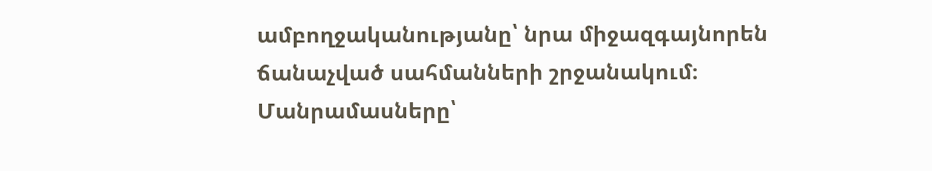ամբողջականությանը՝ նրա միջազգայնորեն ճանաչված սահմանների շրջանակում։
Մանրամասները՝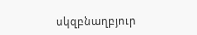սկզբնաղբյուր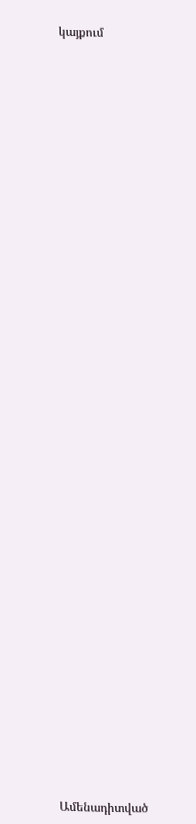կայքում


















































Ամենադիտված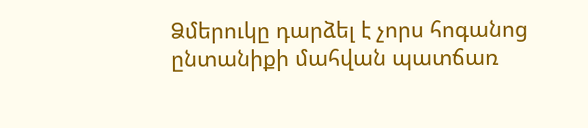Ձմերուկը դարձել է չորս հոգանոց ընտանիքի մահվան պատճառ